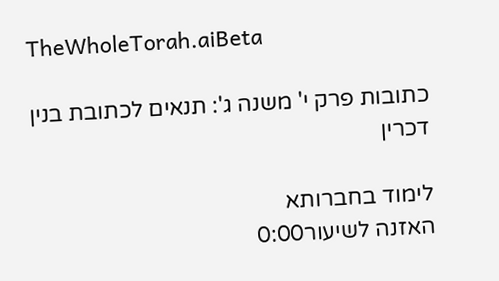TheWholeTorah.aiBeta

כתובות פרק י' משנה ג': תנאים לכתובת בנין דכרין

לימוד בחברותא
האזנה לשיעור0:00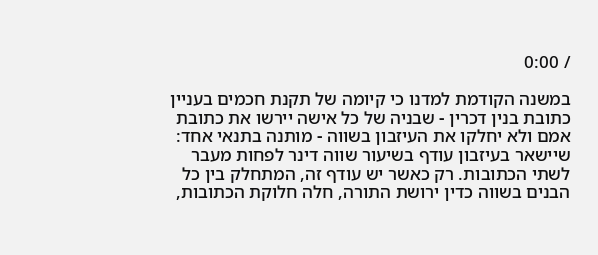/ 0:00

במשנה הקודמת למדנו כי קיומה של תקנת חכמים בעניין כתובת בנין דכרין - שבניה של כל אישה יירשו את כתובת אמם ולא יחלקו את העיזבון בשווה - מותנה בתנאי אחד: שיישאר בעיזבון עודף בשיעור שווה דינר לפחות מעבר לשתי הכתובות. רק כאשר יש עודף זה, המתחלק בין כל הבנים בשווה כדין ירושת התורה, חלה חלוקת הכתובות,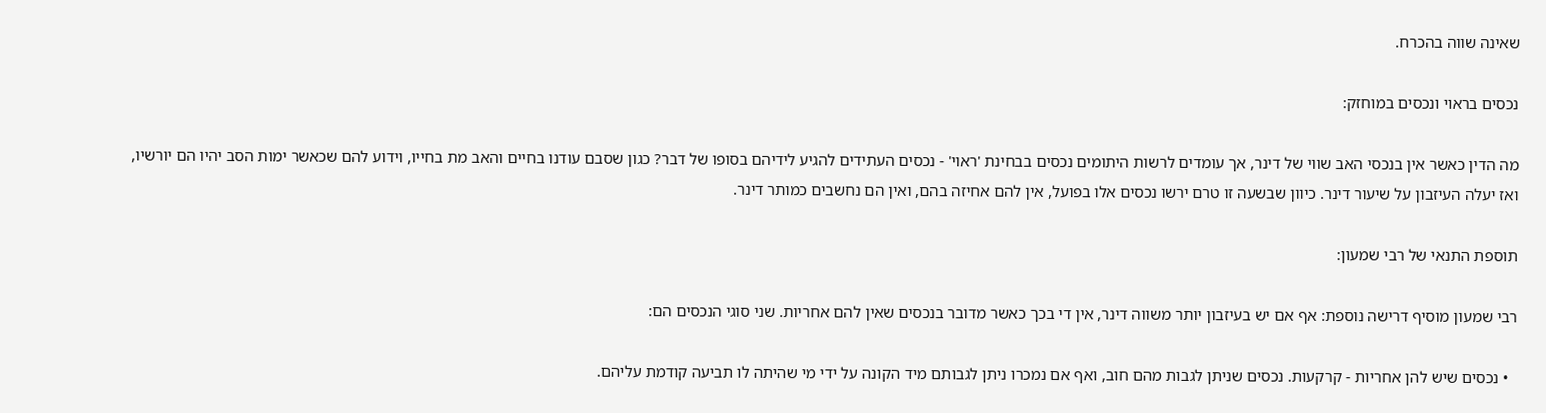שאינה שווה בהכרח.

נכסים בראוי ונכסים במוחזק:

מה הדין כאשר אין בנכסי האב שווי של דינר, אך עומדים לרשות היתומים נכסים בבחינת 'ראוי' - נכסים העתידים להגיע לידיהם בסופו של דבר? כגון שסבם עודנו בחיים והאב מת בחייו, וידוע להם שכאשר ימות הסב יהיו הם יורשיו, ואז יעלה העיזבון על שיעור דינר. כיוון שבשעה זו טרם ירשו נכסים אלו בפועל, אין להם אחיזה בהם, ואין הם נחשבים כמותר דינר.

תוספת התנאי של רבי שמעון:

רבי שמעון מוסיף דרישה נוספת: אף אם יש בעיזבון יותר משווה דינר, אין די בכך כאשר מדובר בנכסים שאין להם אחריות. שני סוגי הנכסים הם:

  • נכסים שיש להן אחריות - קרקעות. נכסים שניתן לגבות מהם חוב, ואף אם נמכרו ניתן לגבותם מיד הקונה על ידי מי שהיתה לו תביעה קודמת עליהם.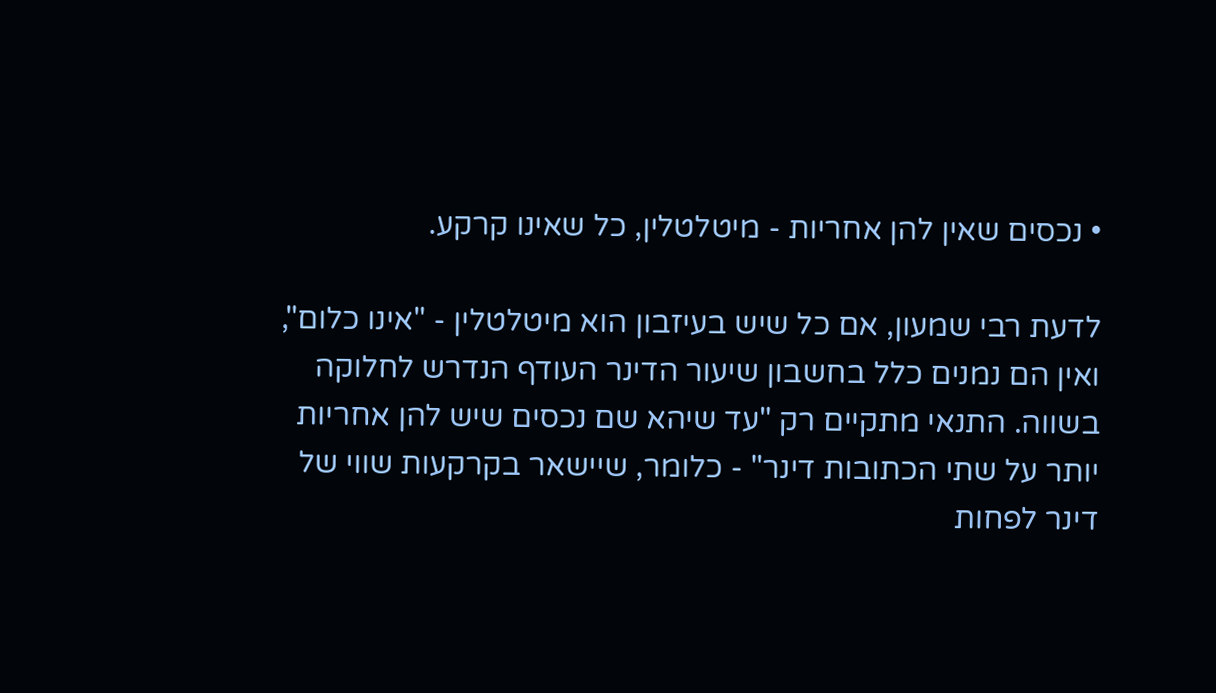• נכסים שאין להן אחריות - מיטלטלין, כל שאינו קרקע.

לדעת רבי שמעון, אם כל שיש בעיזבון הוא מיטלטלין - "אינו כלום", ואין הם נמנים כלל בחשבון שיעור הדינר העודף הנדרש לחלוקה בשווה. התנאי מתקיים רק "עד שיהא שם נכסים שיש להן אחריות יותר על שתי הכתובות דינר" - כלומר, שיישאר בקרקעות שווי של דינר לפחות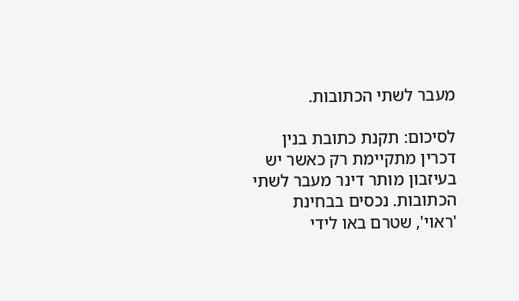מעבר לשתי הכתובות.

לסיכום: תקנת כתובת בנין דכרין מתקיימת רק כאשר יש בעיזבון מותר דינר מעבר לשתי הכתובות. נכסים בבחינת 'ראוי', שטרם באו לידי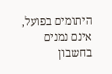היתומים בפועל, אינם נמנים בחשבון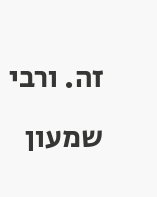זה. ורבי שמעון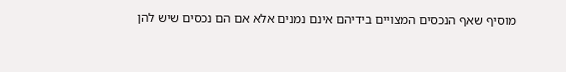מוסיף שאף הנכסים המצויים בידיהם אינם נמנים אלא אם הם נכסים שיש להן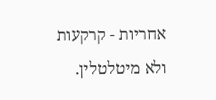אחריות - קרקעות ולא מיטלטלין.